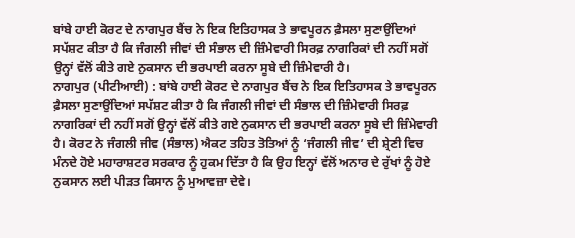ਬਾਂਬੇ ਹਾਈ ਕੋਰਟ ਦੇ ਨਾਗਪੁਰ ਬੈਂਚ ਨੇ ਇਕ ਇਤਿਹਾਸਕ ਤੇ ਭਾਵਪੂਰਨ ਫ਼ੈਸਲਾ ਸੁਣਾਉਂਦਿਆਂ ਸਪੱਸ਼ਟ ਕੀਤਾ ਹੈ ਕਿ ਜੰਗਲੀ ਜੀਵਾਂ ਦੀ ਸੰਭਾਲ ਦੀ ਜ਼ਿੰਮੇਵਾਰੀ ਸਿਰਫ਼ ਨਾਗਰਿਕਾਂ ਦੀ ਨਹੀਂ ਸਗੋਂ ਉਨ੍ਹਾਂ ਵੱਲੋਂ ਕੀਤੇ ਗਏ ਨੁਕਸਾਨ ਦੀ ਭਰਪਾਈ ਕਰਨਾ ਸੂਬੇ ਦੀ ਜ਼ਿੰਮੇਵਾਰੀ ਹੈ।
ਨਾਗਪੁਰ (ਪੀਟੀਆਈ) : ਬਾਂਬੇ ਹਾਈ ਕੋਰਟ ਦੇ ਨਾਗਪੁਰ ਬੈਂਚ ਨੇ ਇਕ ਇਤਿਹਾਸਕ ਤੇ ਭਾਵਪੂਰਨ ਫ਼ੈਸਲਾ ਸੁਣਾਉਂਦਿਆਂ ਸਪੱਸ਼ਟ ਕੀਤਾ ਹੈ ਕਿ ਜੰਗਲੀ ਜੀਵਾਂ ਦੀ ਸੰਭਾਲ ਦੀ ਜ਼ਿੰਮੇਵਾਰੀ ਸਿਰਫ਼ ਨਾਗਰਿਕਾਂ ਦੀ ਨਹੀਂ ਸਗੋਂ ਉਨ੍ਹਾਂ ਵੱਲੋਂ ਕੀਤੇ ਗਏ ਨੁਕਸਾਨ ਦੀ ਭਰਪਾਈ ਕਰਨਾ ਸੂਬੇ ਦੀ ਜ਼ਿੰਮੇਵਾਰੀ ਹੈ। ਕੋਰਟ ਨੇ ਜੰਗਲੀ ਜੀਵ (ਸੰਭਾਲ) ਐਕਟ ਤਹਿਤ ਤੋਤਿਆਂ ਨੂੰ ‘ਜੰਗਲੀ ਜੀਵ’ ਦੀ ਸ਼੍ਰੇਣੀ ਵਿਚ ਮੰਨਦੇ ਹੋਏ ਮਹਾਰਾਸ਼ਟਰ ਸਰਕਾਰ ਨੂੰ ਹੁਕਮ ਦਿੱਤਾ ਹੈ ਕਿ ਉਹ ਇਨ੍ਹਾਂ ਵੱਲੋਂ ਅਨਾਰ ਦੇ ਰੁੱਖਾਂ ਨੂੰ ਹੋਏ ਨੁਕਸਾਨ ਲਈ ਪੀੜਤ ਕਿਸਾਨ ਨੂੰ ਮੁਆਵਜ਼ਾ ਦੇਵੇ।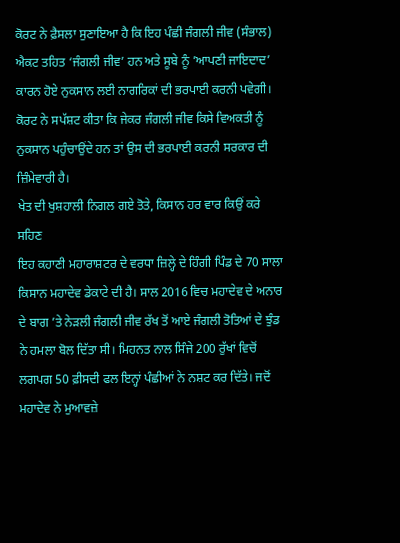ਕੋਰਟ ਨੇ ਫ਼ੈਸਲਾ ਸੁਣਾਇਆ ਹੈ ਕਿ ਇਹ ਪੰਛੀ ਜੰਗਲੀ ਜੀਵ (ਸੰਭਾਲ) ਐਕਟ ਤਹਿਤ ‘ਜੰਗਲੀ ਜੀਵ’ ਹਨ ਅਤੇ ਸੂਬੇ ਨੂੰ ’ਆਪਣੀ ਜਾਇਦਾਦ’ ਕਾਰਨ ਹੋਏ ਨੁਕਸਾਨ ਲਈ ਨਾਗਰਿਕਾਂ ਦੀ ਭਰਪਾਈ ਕਰਨੀ ਪਵੇਗੀ। ਕੋਰਟ ਨੇ ਸਪੱਸ਼ਟ ਕੀਤਾ ਕਿ ਜੇਕਰ ਜੰਗਲੀ ਜੀਵ ਕਿਸੇ ਵਿਅਕਤੀ ਨੂੰ ਨੁਕਸਾਨ ਪਹੁੰਚਾਉਂਦੇ ਹਨ ਤਾਂ ਉਸ ਦੀ ਭਰਪਾਈ ਕਰਨੀ ਸਰਕਾਰ ਦੀ ਜ਼ਿੰਮੇਵਾਰੀ ਹੈ।
ਖੇਤ ਦੀ ਖੁਸ਼ਹਾਲੀ ਨਿਗਲ ਗਏ ਤੋਤੇ, ਕਿਸਾਨ ਹਰ ਵਾਰ ਕਿਉਂ ਕਰੇ ਸਹਿਣ
ਇਹ ਕਹਾਣੀ ਮਹਾਰਾਸ਼ਟਰ ਦੇ ਵਰਧਾ ਜ਼ਿਲ੍ਹੇ ਦੇ ਹਿੰਗੀ ਪਿੰਡ ਦੇ 70 ਸਾਲਾ ਕਿਸਾਨ ਮਹਾਦੇਵ ਡੇਕਾਟੇ ਦੀ ਹੈ। ਸਾਲ 2016 ਵਿਚ ਮਹਾਦੇਵ ਦੇ ਅਨਾਰ ਦੇ ਬਾਗ ’ਤੇ ਨੇੜਲੀ ਜੰਗਲੀ ਜੀਵ ਰੱਖ ਤੋਂ ਆਏ ਜੰਗਲੀ ਤੋਤਿਆਂ ਦੇ ਝੁੰਡ ਨੇ ਹਮਲਾ ਬੋਲ ਦਿੱਤਾ ਸੀ। ਮਿਹਨਤ ਨਾਲ ਸਿੰਜੇ 200 ਰੁੱਖਾਂ ਵਿਚੋਂ ਲਗਪਗ 50 ਫ਼ੀਸਦੀ ਫਲ ਇਨ੍ਹਾਂ ਪੰਛੀਆਂ ਨੇ ਨਸ਼ਟ ਕਰ ਦਿੱਤੇ। ਜਦੋਂ ਮਹਾਦੇਵ ਨੇ ਮੁਆਵਜ਼ੇ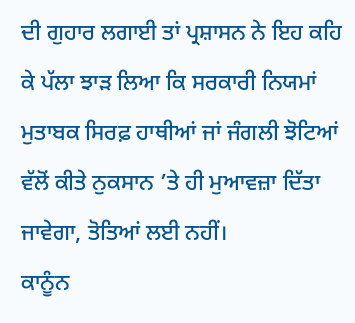ਦੀ ਗੁਹਾਰ ਲਗਾਈ ਤਾਂ ਪ੍ਰਸ਼ਾਸਨ ਨੇ ਇਹ ਕਹਿ ਕੇ ਪੱਲਾ ਝਾੜ ਲਿਆ ਕਿ ਸਰਕਾਰੀ ਨਿਯਮਾਂ ਮੁਤਾਬਕ ਸਿਰਫ਼ ਹਾਥੀਆਂ ਜਾਂ ਜੰਗਲੀ ਝੋਟਿਆਂ ਵੱਲੋਂ ਕੀਤੇ ਨੁਕਸਾਨ ’ਤੇ ਹੀ ਮੁਆਵਜ਼ਾ ਦਿੱਤਾ ਜਾਵੇਗਾ, ਤੋਤਿਆਂ ਲਈ ਨਹੀਂ।
ਕਾਨੂੰਨ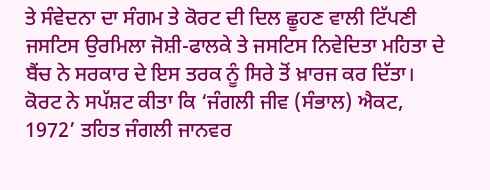ਤੇ ਸੰਵੇਦਨਾ ਦਾ ਸੰਗਮ ਤੇ ਕੋਰਟ ਦੀ ਦਿਲ ਛੂਹਣ ਵਾਲੀ ਟਿੱਪਣੀ
ਜਸਟਿਸ ਉਰਮਿਲਾ ਜੋਸ਼ੀ-ਫਾਲਕੇ ਤੇ ਜਸਟਿਸ ਨਿਵੇਦਿਤਾ ਮਹਿਤਾ ਦੇ ਬੈਂਚ ਨੇ ਸਰਕਾਰ ਦੇ ਇਸ ਤਰਕ ਨੂੰ ਸਿਰੇ ਤੋਂ ਖ਼ਾਰਜ ਕਰ ਦਿੱਤਾ। ਕੋਰਟ ਨੇ ਸਪੱਸ਼ਟ ਕੀਤਾ ਕਿ ‘ਜੰਗਲੀ ਜੀਵ (ਸੰਭਾਲ) ਐਕਟ, 1972’ ਤਹਿਤ ਜੰਗਲੀ ਜਾਨਵਰ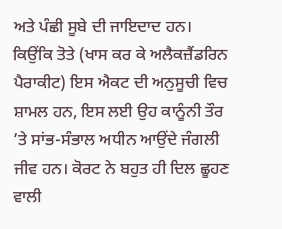ਅਤੇ ਪੰਛੀ ਸੂਬੇ ਦੀ ਜਾਇਦਾਦ ਹਨ। ਕਿਉਂਕਿ ਤੋਤੇ (ਖਾਸ ਕਰ ਕੇ ਅਲੈਕਜ਼ੈਂਡਰਿਨ ਪੈਰਾਕੀਟ) ਇਸ ਐਕਟ ਦੀ ਅਨੁਸੂਚੀ ਵਿਚ ਸ਼ਾਮਲ ਹਨ, ਇਸ ਲਈ ਉਹ ਕਾਨੂੰਨੀ ਤੌਰ ’ਤੇ ਸਾਂਭ-ਸੰਭਾਲ ਅਧੀਨ ਆਉਂਦੇ ਜੰਗਲੀ ਜੀਵ ਹਨ। ਕੋਰਟ ਨੇ ਬਹੁਤ ਹੀ ਦਿਲ ਛੂਹਣ ਵਾਲੀ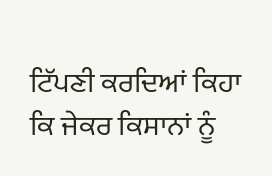ਟਿੱਪਣੀ ਕਰਦਿਆਂ ਕਿਹਾ ਕਿ ਜੇਕਰ ਕਿਸਾਨਾਂ ਨੂੰ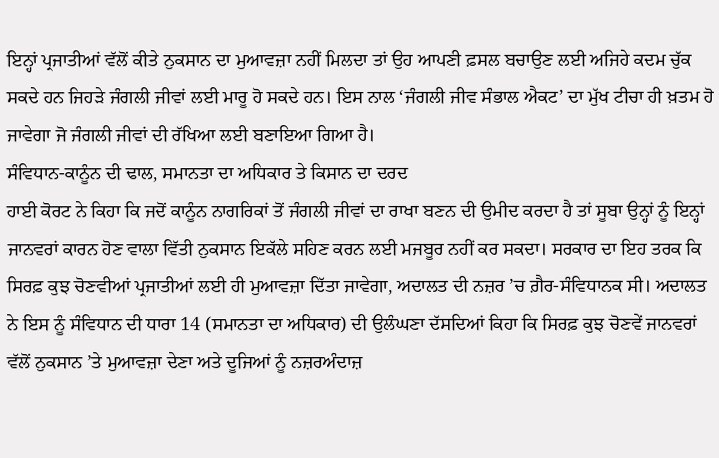ਇਨ੍ਹਾਂ ਪ੍ਰਜਾਤੀਆਂ ਵੱਲੋਂ ਕੀਤੇ ਨੁਕਸਾਨ ਦਾ ਮੁਆਵਜ਼ਾ ਨਹੀਂ ਮਿਲਦਾ ਤਾਂ ਉਹ ਆਪਣੀ ਫ਼ਸਲ ਬਚਾਉਣ ਲਈ ਅਜਿਹੇ ਕਦਮ ਚੁੱਕ ਸਕਦੇ ਹਨ ਜਿਹੜੇ ਜੰਗਲੀ ਜੀਵਾਂ ਲਈ ਮਾਰੂ ਹੋ ਸਕਦੇ ਹਨ। ਇਸ ਨਾਲ ‘ਜੰਗਲੀ ਜੀਵ ਸੰਭਾਲ ਐਕਟ’ ਦਾ ਮੁੱਖ ਟੀਚਾ ਹੀ ਖ਼ਤਮ ਹੋ ਜਾਵੇਗਾ ਜੋ ਜੰਗਲੀ ਜੀਵਾਂ ਦੀ ਰੱਖਿਆ ਲਈ ਬਣਾਇਆ ਗਿਆ ਹੈ।
ਸੰਵਿਧਾਨ-ਕਾਨੂੰਨ ਦੀ ਢਾਲ, ਸਮਾਨਤਾ ਦਾ ਅਧਿਕਾਰ ਤੇ ਕਿਸਾਨ ਦਾ ਦਰਦ
ਹਾਈ ਕੋਰਟ ਨੇ ਕਿਹਾ ਕਿ ਜਦੋਂ ਕਾਨੂੰਨ ਨਾਗਰਿਕਾਂ ਤੋਂ ਜੰਗਲੀ ਜੀਵਾਂ ਦਾ ਰਾਖਾ ਬਣਨ ਦੀ ਉਮੀਦ ਕਰਦਾ ਹੈ ਤਾਂ ਸੂਬਾ ਉਨ੍ਹਾਂ ਨੂੰ ਇਨ੍ਹਾਂ ਜਾਨਵਰਾਂ ਕਾਰਨ ਹੋਣ ਵਾਲਾ ਵਿੱਤੀ ਨੁਕਸਾਨ ਇਕੱਲੇ ਸਹਿਣ ਕਰਨ ਲਈ ਮਜਬੂਰ ਨਹੀਂ ਕਰ ਸਕਦਾ। ਸਰਕਾਰ ਦਾ ਇਹ ਤਰਕ ਕਿ ਸਿਰਫ਼ ਕੁਝ ਚੋਣਵੀਆਂ ਪ੍ਰਜਾਤੀਆਂ ਲਈ ਹੀ ਮੁਆਵਜ਼ਾ ਦਿੱਤਾ ਜਾਵੇਗਾ, ਅਦਾਲਤ ਦੀ ਨਜ਼ਰ ’ਚ ਗ਼ੈਰ-ਸੰਵਿਧਾਨਕ ਸੀ। ਅਦਾਲਤ ਨੇ ਇਸ ਨੂੰ ਸੰਵਿਧਾਨ ਦੀ ਧਾਰਾ 14 (ਸਮਾਨਤਾ ਦਾ ਅਧਿਕਾਰ) ਦੀ ਉਲੰਘਣਾ ਦੱਸਦਿਆਂ ਕਿਹਾ ਕਿ ਸਿਰਫ਼ ਕੁਝ ਚੋਣਵੇਂ ਜਾਨਵਰਾਂ ਵੱਲੋਂ ਨੁਕਸਾਨ ’ਤੇ ਮੁਆਵਜ਼ਾ ਦੇਣਾ ਅਤੇ ਦੂਜਿਆਂ ਨੂੰ ਨਜ਼ਰਅੰਦਾਜ਼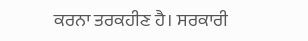ਕਰਨਾ ਤਰਕਹੀਣ ਹੈ। ਸਰਕਾਰੀ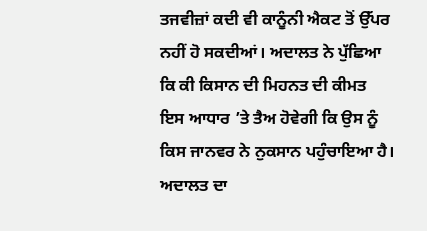ਤਜਵੀਜ਼ਾਂ ਕਦੀ ਵੀ ਕਾਨੂੰਨੀ ਐਕਟ ਤੋਂ ਉੱਪਰ ਨਹੀਂ ਹੋ ਸਕਦੀਆਂ। ਅਦਾਲਤ ਨੇ ਪੁੱਛਿਆ ਕਿ ਕੀ ਕਿਸਾਨ ਦੀ ਮਿਹਨਤ ਦੀ ਕੀਮਤ ਇਸ ਆਧਾਰ ’ਤੇ ਤੈਅ ਹੋਵੇਗੀ ਕਿ ਉਸ ਨੂੰ ਕਿਸ ਜਾਨਵਰ ਨੇ ਨੁਕਸਾਨ ਪਹੁੰਚਾਇਆ ਹੈ।
ਅਦਾਲਤ ਦਾ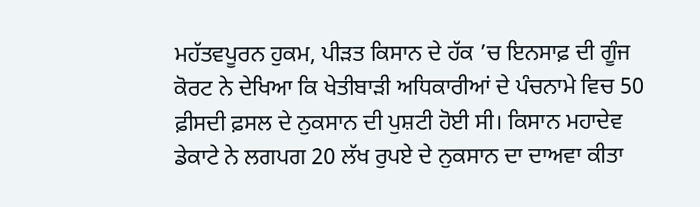ਮਹੱਤਵਪੂਰਨ ਹੁਕਮ, ਪੀੜਤ ਕਿਸਾਨ ਦੇ ਹੱਕ ’ਚ ਇਨਸਾਫ਼ ਦੀ ਗੂੰਜ
ਕੋਰਟ ਨੇ ਦੇਖਿਆ ਕਿ ਖੇਤੀਬਾੜੀ ਅਧਿਕਾਰੀਆਂ ਦੇ ਪੰਚਨਾਮੇ ਵਿਚ 50 ਫ਼ੀਸਦੀ ਫ਼ਸਲ ਦੇ ਨੁਕਸਾਨ ਦੀ ਪੁਸ਼ਟੀ ਹੋਈ ਸੀ। ਕਿਸਾਨ ਮਹਾਦੇਵ ਡੇਕਾਟੇ ਨੇ ਲਗਪਗ 20 ਲੱਖ ਰੁਪਏ ਦੇ ਨੁਕਸਾਨ ਦਾ ਦਾਅਵਾ ਕੀਤਾ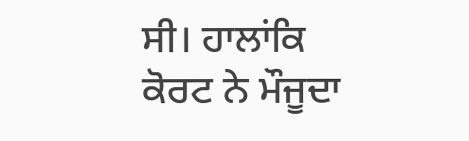ਸੀ। ਹਾਲਾਂਕਿ ਕੋਰਟ ਨੇ ਮੌਜੂਦਾ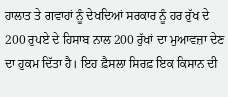ਹਾਲਾਤ ਤੇ ਗਵਾਹਾਂ ਨੂੰ ਦੇਖਦਿਆਂ ਸਰਕਾਰ ਨੂੰ ਹਰ ਰੁੱਖ ਦੇ 200 ਰੁਪਏ ਦੇ ਹਿਸਾਬ ਨਾਲ 200 ਰੁੱਖਾਂ ਦਾ ਮੁਆਵਜ਼ਾ ਦੇਣ ਦਾ ਹੁਕਮ ਦਿੱਤਾ ਹੈ। ਇਹ ਫ਼ੈਸਲਾ ਸਿਰਫ਼ ਇਕ ਕਿਸਾਨ ਦੀ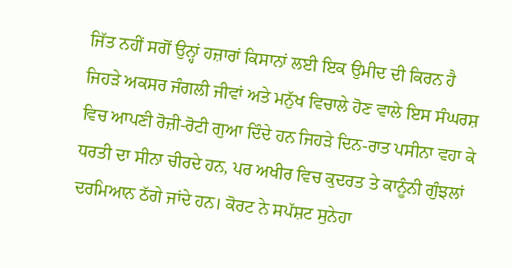ਜਿੱਤ ਨਹੀਂ ਸਗੋਂ ਉਨ੍ਹਾਂ ਹਜ਼ਾਰਾਂ ਕਿਸਾਨਾਂ ਲਈ ਇਕ ਉਮੀਦ ਦੀ ਕਿਰਨ ਹੈ ਜਿਹੜੇ ਅਕਸਰ ਜੰਗਲੀ ਜੀਵਾਂ ਅਤੇ ਮਨੁੱਖ ਵਿਚਾਲੇ ਹੋਣ ਵਾਲੇ ਇਸ ਸੰਘਰਸ਼ ਵਿਚ ਆਪਣੀ ਰੋਜ਼ੀ-ਰੋਟੀ ਗੁਆ ਦਿੰਦੇ ਹਨ ਜਿਹੜੇ ਦਿਨ-ਰਾਤ ਪਸੀਨਾ ਵਹਾ ਕੇ ਧਰਤੀ ਦਾ ਸੀਨਾ ਚੀਰਦੇ ਹਨ, ਪਰ ਅਖੀਰ ਵਿਚ ਕੁਦਰਤ ਤੇ ਕਾਨੂੰਨੀ ਗੁੰਝਲਾਂ ਦਰਮਿਆਨ ਠੱਗੇ ਜਾਂਦੇ ਹਨ। ਕੋਰਟ ਨੇ ਸਪੱਸ਼ਟ ਸੁਨੇਹਾ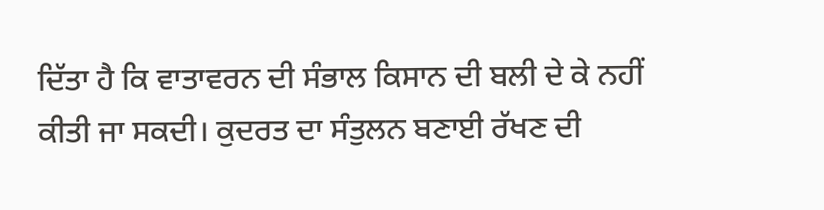ਦਿੱਤਾ ਹੈ ਕਿ ਵਾਤਾਵਰਨ ਦੀ ਸੰਭਾਲ ਕਿਸਾਨ ਦੀ ਬਲੀ ਦੇ ਕੇ ਨਹੀਂ ਕੀਤੀ ਜਾ ਸਕਦੀ। ਕੁਦਰਤ ਦਾ ਸੰਤੁਲਨ ਬਣਾਈ ਰੱਖਣ ਦੀ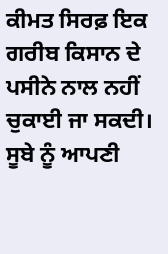ਕੀਮਤ ਸਿਰਫ਼ ਇਕ ਗਰੀਬ ਕਿਸਾਨ ਦੇ ਪਸੀਨੇ ਨਾਲ ਨਹੀਂ ਚੁਕਾਈ ਜਾ ਸਕਦੀ। ਸੂਬੇ ਨੂੰ ਆਪਣੀ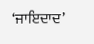‘ਜਾਇਦਾਦ’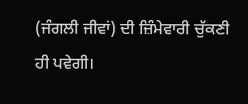(ਜੰਗਲੀ ਜੀਵਾਂ) ਦੀ ਜ਼ਿੰਮੇਵਾਰੀ ਚੁੱਕਣੀ ਹੀ ਪਵੇਗੀ।